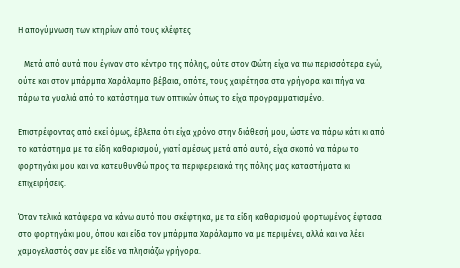Η απογύμνωση των κτηρίων από τους κλέφτες

   Μετά από αυτά που έγιναν στο κέντρο της πόλης, ούτε στον Φώτη είχα να πω περισσότερα εγώ, ούτε και στον μπάρμπα Χαράλαμπο βέβαια, οπότε, τους χαιρέτησα στα γρήγορα και πήγα να πάρω τα γυαλιά από το κατάστημα των οπτικών όπως το είχα προγραμματισμένο.

Επιστρέφοντας από εκεί όμως, έβλεπα ότι είχα χρόνο στην διάθεσή μου, ώστε να πάρω κάτι κι από το κατάστημα με τα είδη καθαρισμού, γιατί αμέσως μετά από αυτό, είχα σκοπό να πάρω το φορτηγάκι μου και να κατευθυνθώ προς τα περιφερειακά της πόλης μας καταστήματα κι επιχειρήσεις.

Όταν τελικά κατάφερα να κάνω αυτό που σκέφτηκα, με τα είδη καθαρισμού φορτωμένος έφτασα στο φορτηγάκι μου, όπου και είδα τον μπάρμπα Χαράλαμπο να με περιμένει, αλλά και να λέει χαμογελαστός σαν με είδε να πλησιάζω γρήγορα.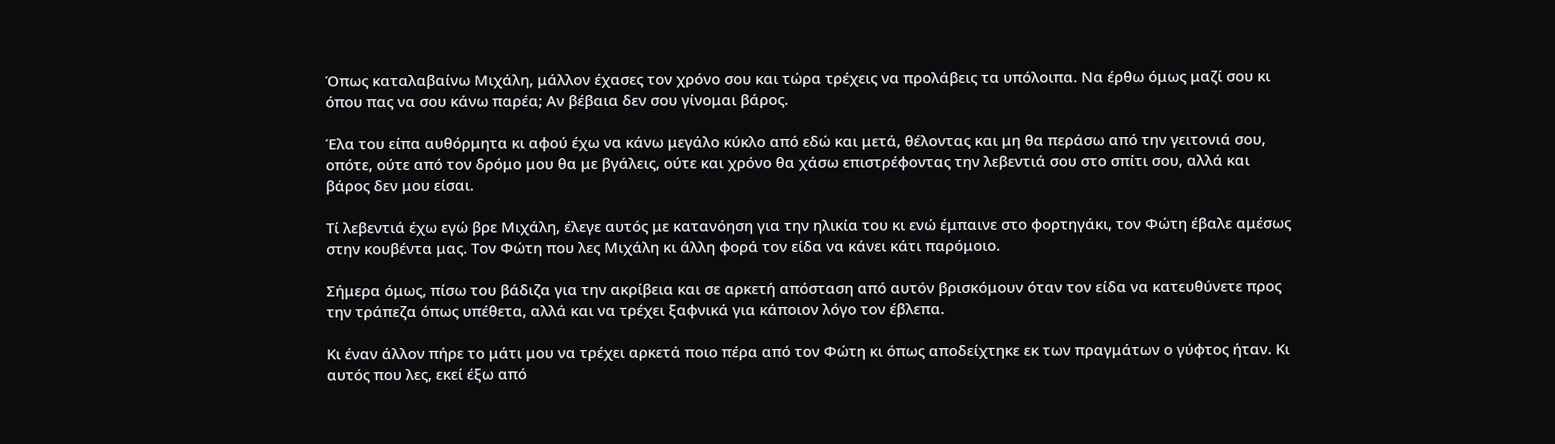Όπως καταλαβαίνω Μιχάλη, μάλλον έχασες τον χρόνο σου και τώρα τρέχεις να προλάβεις τα υπόλοιπα. Να έρθω όμως μαζί σου κι όπου πας να σου κάνω παρέα; Αν βέβαια δεν σου γίνομαι βάρος.

Έλα του είπα αυθόρμητα κι αφού έχω να κάνω μεγάλο κύκλο από εδώ και μετά, θέλοντας και μη θα περάσω από την γειτονιά σου, οπότε, ούτε από τον δρόμο μου θα με βγάλεις, ούτε και χρόνο θα χάσω επιστρέφοντας την λεβεντιά σου στο σπίτι σου, αλλά και βάρος δεν μου είσαι.

Τί λεβεντιά έχω εγώ βρε Μιχάλη, έλεγε αυτός με κατανόηση για την ηλικία του κι ενώ έμπαινε στο φορτηγάκι, τον Φώτη έβαλε αμέσως στην κουβέντα μας. Τον Φώτη που λες Μιχάλη κι άλλη φορά τον είδα να κάνει κάτι παρόμοιο.

Σήμερα όμως, πίσω του βάδιζα για την ακρίβεια και σε αρκετή απόσταση από αυτόν βρισκόμουν όταν τον είδα να κατευθύνετε προς την τράπεζα όπως υπέθετα, αλλά και να τρέχει ξαφνικά για κάποιον λόγο τον έβλεπα.

Κι έναν άλλον πήρε το μάτι μου να τρέχει αρκετά ποιο πέρα από τον Φώτη κι όπως αποδείχτηκε εκ των πραγμάτων ο γύφτος ήταν. Κι αυτός που λες, εκεί έξω από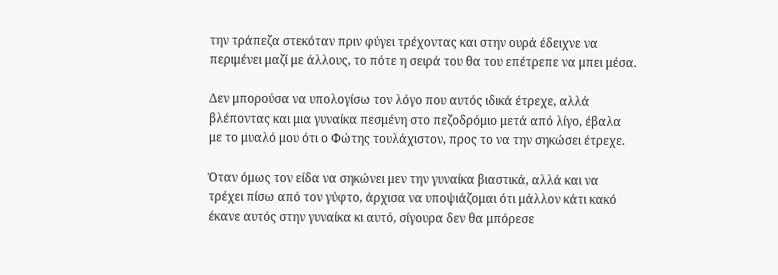την τράπεζα στεκόταν πριν φύγει τρέχοντας και στην ουρά έδειχνε να περιμένει μαζί με άλλους, το πότε η σειρά του θα του επέτρεπε να μπει μέσα.

Δεν μπορούσα να υπολογίσω τον λόγο που αυτός ιδικά έτρεχε, αλλά βλέποντας και μια γυναίκα πεσμένη στο πεζοδρόμιο μετά από λίγο, έβαλα με το μυαλό μου ότι ο Φώτης τουλάχιστον, προς το να την σηκώσει έτρεχε.

Όταν όμως τον είδα να σηκώνει μεν την γυναίκα βιαστικά, αλλά και να τρέχει πίσω από τον γύφτο, άρχισα να υποψιάζομαι ότι μάλλον κάτι κακό έκανε αυτός στην γυναίκα κι αυτό, σίγουρα δεν θα μπόρεσε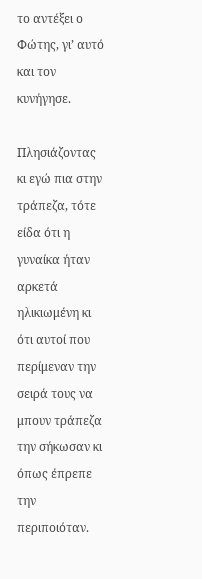το αντέξει ο Φώτης, γι’ αυτό και τον κυνήγησε.

Πλησιάζοντας κι εγώ πια στην τράπεζα, τότε είδα ότι η γυναίκα ήταν αρκετά ηλικιωμένη κι ότι αυτοί που περίμεναν την σειρά τους να μπουν τράπεζα την σήκωσαν κι όπως έπρεπε την περιποιόταν.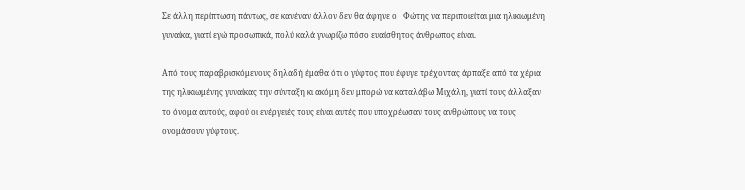Σε άλλη περίπτωση πάντως, σε κανέναν άλλον δεν θα άφηνε ο   Φώτης να περιποιείται μια ηλικιωμένη γυναίκα, γιατί εγώ προσωπικά, πολύ καλά γνωρίζω πόσο ευαίσθητος άνθρωπος είναι.

Από τους παραβρισκόμενους δηλαδή έμαθα ότι ο γύφτος που έφυγε τρέχοντας άρπαξε από τα χέρια της ηλικιωμένης γυναίκας την σύνταξη κι ακόμη δεν μπορώ να καταλάβω Μιχάλη, γιατί τους άλλαξαν το όνομα αυτούς, αφού οι ενέργειές τους είναι αυτές που υποχρέωσαν τους ανθρώπους να τους ονομάσουν γύφτους.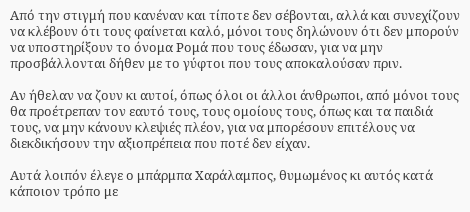Από την στιγμή που κανέναν και τίποτε δεν σέβονται, αλλά και συνεχίζουν να κλέβουν ότι τους φαίνεται καλό, μόνοι τους δηλώνουν ότι δεν μπορούν να υποστηρίξουν το όνομα Ρομά που τους έδωσαν, για να μην προσβάλλονται δήθεν με το γύφτοι που τους αποκαλούσαν πριν.

Αν ήθελαν να ζουν κι αυτοί, όπως όλοι οι άλλοι άνθρωποι, από μόνοι τους θα προέτρεπαν τον εαυτό τους, τους ομοίους τους, όπως και τα παιδιά τους, να μην κάνουν κλεψιές πλέον, για να μπορέσουν επιτέλους να διεκδικήσουν την αξιοπρέπεια που ποτέ δεν είχαν.

Αυτά λοιπόν έλεγε ο μπάρμπα Χαράλαμπος, θυμωμένος κι αυτός κατά κάποιον τρόπο με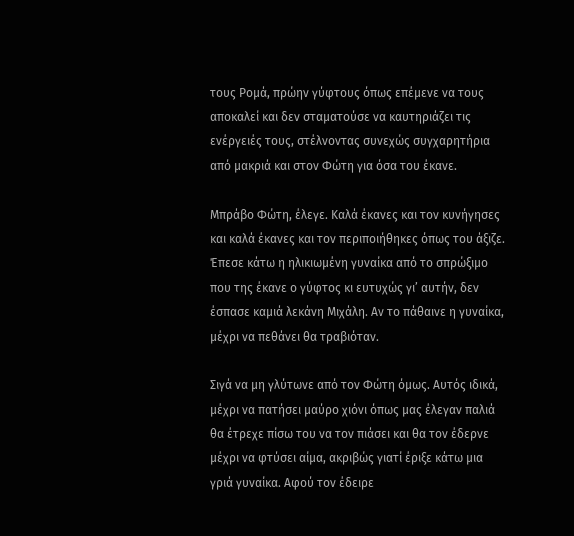τους Ρομά, πρώην γύφτους όπως επέμενε να τους αποκαλεί και δεν σταματούσε να καυτηριάζει τις ενέργειές τους, στέλνοντας συνεχώς συγχαρητήρια από μακριά και στον Φώτη για όσα του έκανε.

Μπράβο Φώτη, έλεγε. Καλά έκανες και τον κυνήγησες και καλά έκανες και τον περιποιήθηκες όπως του άξιζε. Έπεσε κάτω η ηλικιωμένη γυναίκα από το σπρώξιμο που της έκανε ο γύφτος κι ευτυχώς γι’ αυτήν, δεν έσπασε καμιά λεκάνη Μιχάλη. Αν το πάθαινε η γυναίκα, μέχρι να πεθάνει θα τραβιόταν.

Σιγά να μη γλύτωνε από τον Φώτη όμως. Αυτός ιδικά, μέχρι να πατήσει μαύρο χιόνι όπως μας έλεγαν παλιά θα έτρεχε πίσω του να τον πιάσει και θα τον έδερνε μέχρι να φτύσει αίμα, ακριβώς γιατί έριξε κάτω μια γριά γυναίκα. Αφού τον έδειρε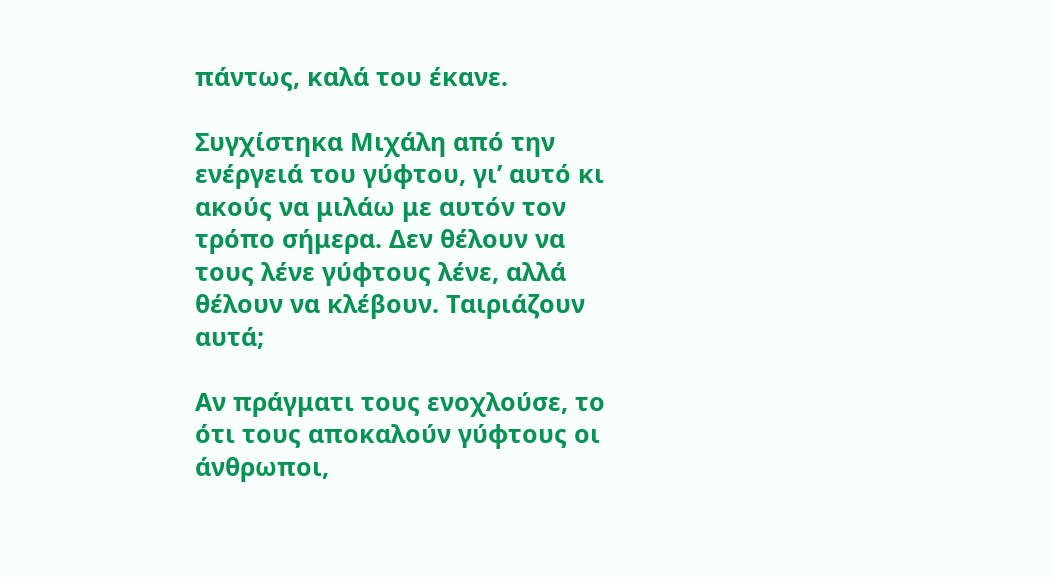πάντως, καλά του έκανε.

Συγχίστηκα Μιχάλη από την ενέργειά του γύφτου, γι’ αυτό κι ακούς να μιλάω με αυτόν τον τρόπο σήμερα. Δεν θέλουν να τους λένε γύφτους λένε, αλλά θέλουν να κλέβουν. Ταιριάζουν αυτά;

Αν πράγματι τους ενοχλούσε, το ότι τους αποκαλούν γύφτους οι άνθρωποι,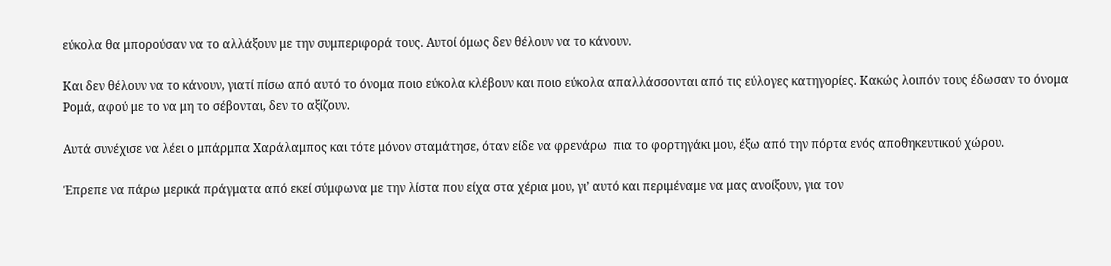εύκολα θα μπορούσαν να το αλλάξουν με την συμπεριφορά τους. Αυτοί όμως δεν θέλουν να το κάνουν.

Και δεν θέλουν να το κάνουν, γιατί πίσω από αυτό το όνομα ποιο εύκολα κλέβουν και ποιο εύκολα απαλλάσσονται από τις εύλογες κατηγορίες. Κακώς λοιπόν τους έδωσαν το όνομα Ρομά, αφού με το να μη το σέβονται, δεν το αξίζουν.

Αυτά συνέχισε να λέει ο μπάρμπα Χαράλαμπος και τότε μόνον σταμάτησε, όταν είδε να φρενάρω  πια το φορτηγάκι μου, έξω από την πόρτα ενός αποθηκευτικού χώρου.

Έπρεπε να πάρω μερικά πράγματα από εκεί σύμφωνα με την λίστα που είχα στα χέρια μου, γι’ αυτό και περιμέναμε να μας ανοίξουν, για τον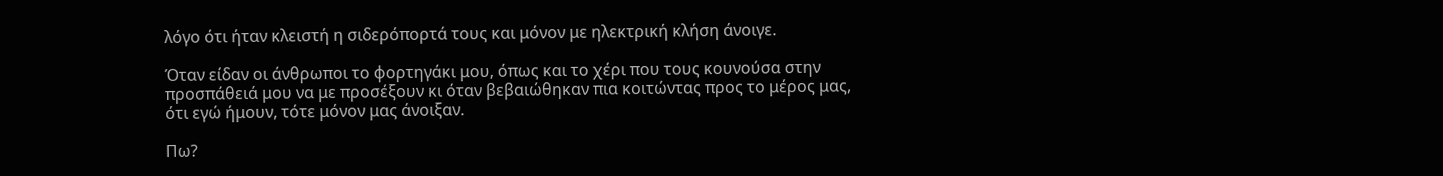λόγο ότι ήταν κλειστή η σιδερόπορτά τους και μόνον με ηλεκτρική κλήση άνοιγε.

Όταν είδαν οι άνθρωποι το φορτηγάκι μου, όπως και το χέρι που τους κουνούσα στην προσπάθειά μου να με προσέξουν κι όταν βεβαιώθηκαν πια κοιτώντας προς το μέρος μας, ότι εγώ ήμουν, τότε μόνον μας άνοιξαν.

Πω?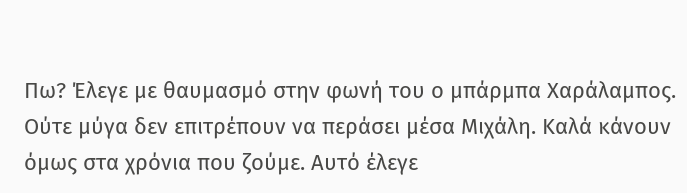Πω? Έλεγε με θαυμασμό στην φωνή του ο μπάρμπα Χαράλαμπος. Ούτε μύγα δεν επιτρέπουν να περάσει μέσα Μιχάλη. Καλά κάνουν όμως στα χρόνια που ζούμε. Αυτό έλεγε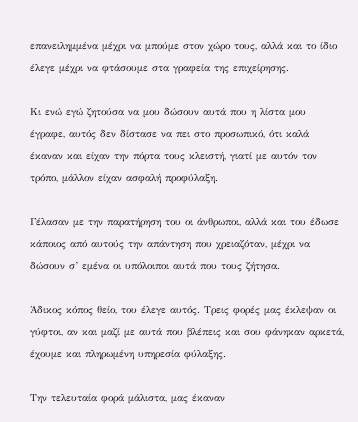επανειλημμένα μέχρι να μπούμε στον χώρο τους, αλλά και το ίδιο έλεγε μέχρι να φτάσουμε στα γραφεία της επιχείρησης.

Κι ενώ εγώ ζητούσα να μου δώσουν αυτά που η λίστα μου έγραφε, αυτός δεν δίστασε να πει στο προσωπικό, ότι καλά έκαναν και είχαν την πόρτα τους κλειστή, γιατί με αυτόν τον τρόπο, μάλλον είχαν ασφαλή προφύλαξη.

Γέλασαν με την παρατήρηση του οι άνθρωποι, αλλά και του έδωσε κάποιος από αυτούς την απάντηση που χρειαζόταν, μέχρι να δώσουν σ’ εμένα οι υπόλοιποι αυτά που τους ζήτησα.

Άδικος κόπος θείο, του έλεγε αυτός. Τρεις φορές μας έκλεψαν οι γύφτοι, αν και μαζί με αυτά που βλέπεις και σου φάνηκαν αρκετά, έχουμε και πληρωμένη υπηρεσία φύλαξης.

Την τελευταία φορά μάλιστα, μας έκαναν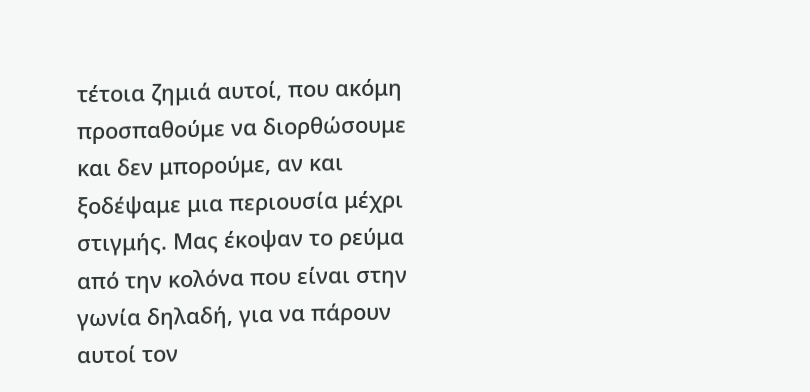τέτοια ζημιά αυτοί, που ακόμη προσπαθούμε να διορθώσουμε και δεν μπορούμε, αν και ξοδέψαμε μια περιουσία μέχρι στιγμής. Μας έκοψαν το ρεύμα από την κολόνα που είναι στην γωνία δηλαδή, για να πάρουν αυτοί τον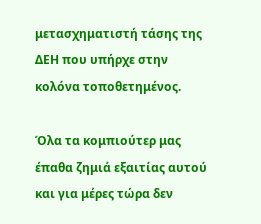μετασχηματιστή τάσης της ΔΕΗ που υπήρχε στην κολόνα τοποθετημένος.

Όλα τα κομπιούτερ μας έπαθα ζημιά εξαιτίας αυτού και για μέρες τώρα δεν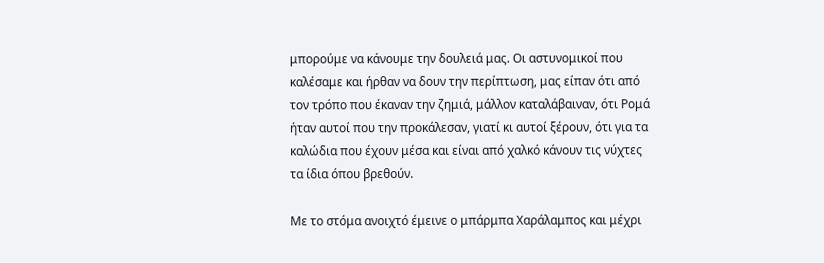μπορούμε να κάνουμε την δουλειά μας. Οι αστυνομικοί που καλέσαμε και ήρθαν να δουν την περίπτωση, μας είπαν ότι από τον τρόπο που έκαναν την ζημιά, μάλλον καταλάβαιναν, ότι Ρομά ήταν αυτοί που την προκάλεσαν, γιατί κι αυτοί ξέρουν, ότι για τα καλώδια που έχουν μέσα και είναι από χαλκό κάνουν τις νύχτες τα ίδια όπου βρεθούν.

Με το στόμα ανοιχτό έμεινε ο μπάρμπα Χαράλαμπος και μέχρι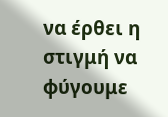να έρθει η στιγμή να φύγουμε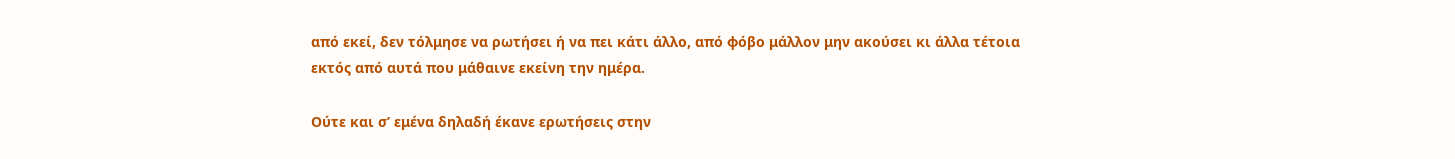από εκεί, δεν τόλμησε να ρωτήσει ή να πει κάτι άλλο, από φόβο μάλλον μην ακούσει κι άλλα τέτοια εκτός από αυτά που μάθαινε εκείνη την ημέρα.

Ούτε και σ’ εμένα δηλαδή έκανε ερωτήσεις στην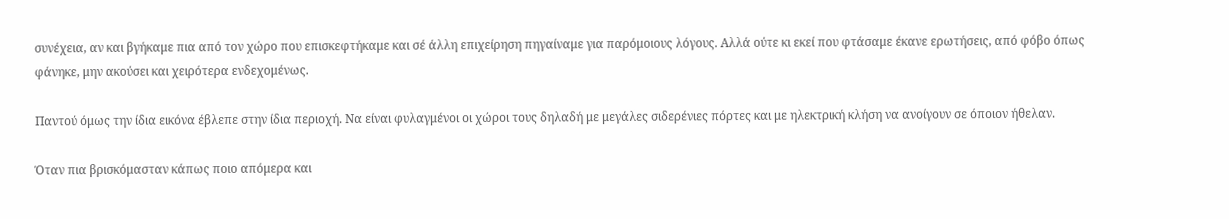συνέχεια, αν και βγήκαμε πια από τον χώρο που επισκεφτήκαμε και σέ άλλη επιχείρηση πηγαίναμε για παρόμοιους λόγους. Αλλά ούτε κι εκεί που φτάσαμε έκανε ερωτήσεις, από φόβο όπως φάνηκε, μην ακούσει και χειρότερα ενδεχομένως.

Παντού όμως την ίδια εικόνα έβλεπε στην ίδια περιοχή. Να είναι φυλαγμένοι οι χώροι τους δηλαδή με μεγάλες σιδερένιες πόρτες και με ηλεκτρική κλήση να ανοίγουν σε όποιον ήθελαν.

Όταν πια βρισκόμασταν κάπως ποιο απόμερα και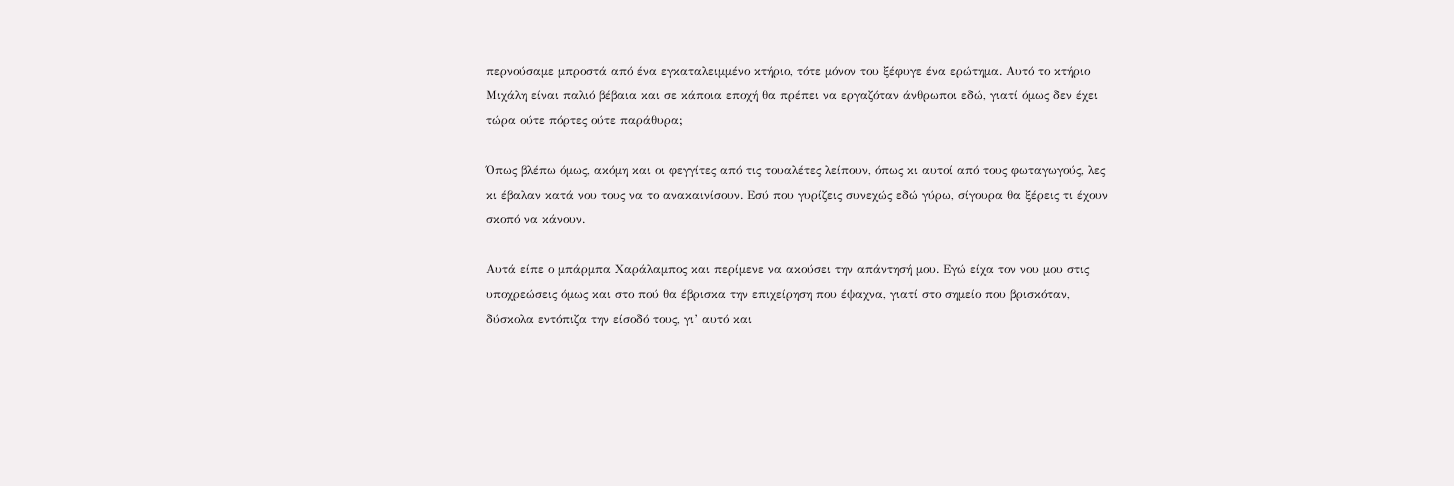περνούσαμε μπροστά από ένα εγκαταλειμμένο κτήριο, τότε μόνον του ξέφυγε ένα ερώτημα. Αυτό το κτήριο Μιχάλη είναι παλιό βέβαια και σε κάποια εποχή θα πρέπει να εργαζόταν άνθρωποι εδώ, γιατί όμως δεν έχει τώρα ούτε πόρτες ούτε παράθυρα;

Όπως βλέπω όμως, ακόμη και οι φεγγίτες από τις τουαλέτες λείπουν, όπως κι αυτοί από τους φωταγωγούς, λες κι έβαλαν κατά νου τους να το ανακαινίσουν. Εσύ που γυρίζεις συνεχώς εδώ γύρω, σίγουρα θα ξέρεις τι έχουν σκοπό να κάνουν.

Αυτά είπε ο μπάρμπα Χαράλαμπος και περίμενε να ακούσει την απάντησή μου. Εγώ είχα τον νου μου στις υποχρεώσεις όμως και στο πού θα έβρισκα την επιχείρηση που έψαχνα, γιατί στο σημείο που βρισκόταν, δύσκολα εντόπιζα την είσοδό τους, γι’ αυτό και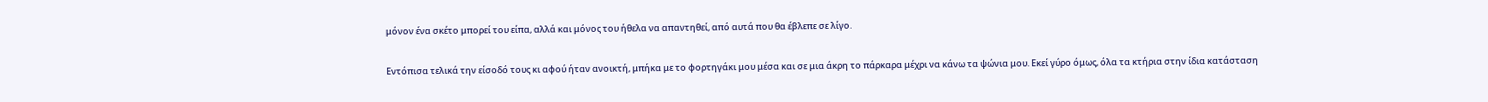μόνον ένα σκέτο μπορεί του είπα, αλλά και μόνος του ήθελα να απαντηθεί, από αυτά που θα έβλεπε σε λίγο.

Εντόπισα τελικά την είσοδό τους κι αφού ήταν ανοικτή, μπήκα με το φορτηγάκι μου μέσα και σε μια άκρη το πάρκαρα μέχρι να κάνω τα ψώνια μου. Εκεί γύρο όμως, όλα τα κτήρια στην ίδια κατάσταση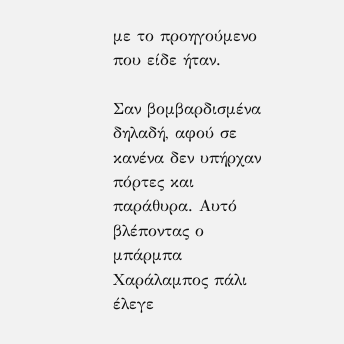με το προηγούμενο που είδε ήταν.

Σαν βομβαρδισμένα δηλαδή, αφού σε κανένα δεν υπήρχαν πόρτες και παράθυρα. Αυτό βλέποντας ο μπάρμπα Χαράλαμπος πάλι έλεγε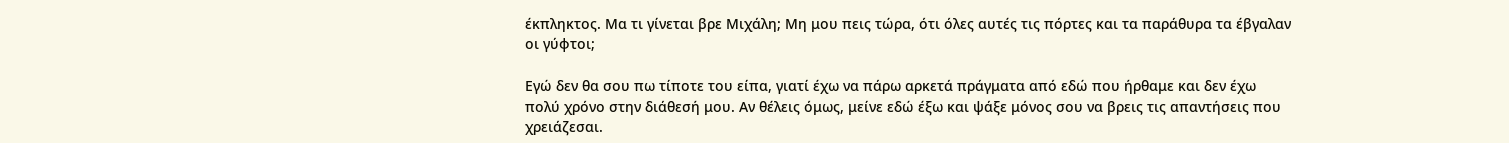έκπληκτος. Μα τι γίνεται βρε Μιχάλη; Μη μου πεις τώρα, ότι όλες αυτές τις πόρτες και τα παράθυρα τα έβγαλαν οι γύφτοι;

Εγώ δεν θα σου πω τίποτε του είπα, γιατί έχω να πάρω αρκετά πράγματα από εδώ που ήρθαμε και δεν έχω πολύ χρόνο στην διάθεσή μου. Αν θέλεις όμως, μείνε εδώ έξω και ψάξε μόνος σου να βρεις τις απαντήσεις που χρειάζεσαι.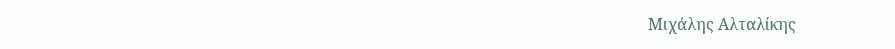Μιχάλης Αλταλίκης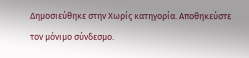Δημοσιεύθηκε στην Χωρίς κατηγορία. Αποθηκεύστε τον μόνιμο σύνδεσμο.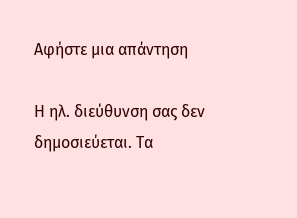Αφήστε μια απάντηση

Η ηλ. διεύθυνση σας δεν δημοσιεύεται. Τα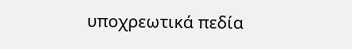υποχρεωτικά πεδία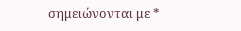σημειώνονται με *